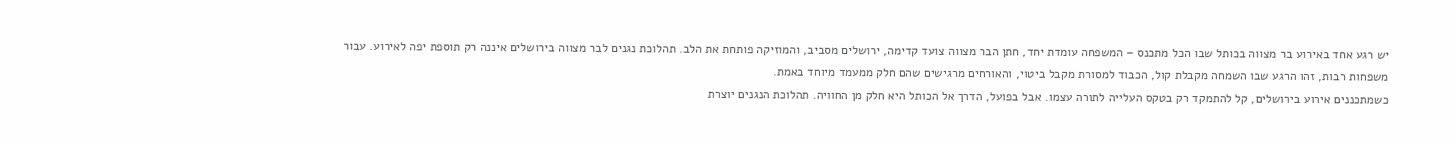יש רגע אחד באירוע בר מצווה בכותל שבו הכל מתכנס – המשפחה עומדת יחד, חתן הבר מצווה צועד קדימה, ירושלים מסביב, והמוזיקה פותחת את הלב. תהלוכת נגנים לבר מצווה בירושלים איננה רק תוספת יפה לאירוע. עבור משפחות רבות, זהו הרגע שבו השמחה מקבלת קול, הכבוד למסורת מקבל ביטוי, והאורחים מרגישים שהם חלק ממעמד מיוחד באמת.
כשמתכננים אירוע בירושלים, קל להתמקד רק בטקס העלייה לתורה עצמו. אבל בפועל, הדרך אל הכותל היא חלק מן החוויה. תהלוכת הנגנים יוצרת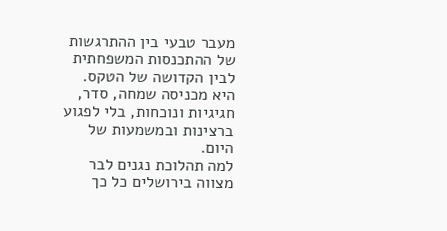מעבר טבעי בין ההתרגשות של ההתכנסות המשפחתית לבין הקדושה של הטקס. היא מכניסה שמחה, סדר, חגיגיות ונוכחות, בלי לפגוע ברצינות ובמשמעות של היום.
למה תהלוכת נגנים לבר מצווה בירושלים כל כך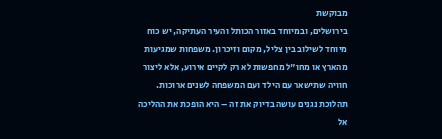מבוקשת
בירושלים, ובמיוחד באזור הכותל והעיר העתיקה, יש כוח מיוחד לשילוב בין צליל, מקום וזיכרון. משפחות שמגיעות מהארץ או מחו"ל מחפשות לא רק לקיים אירוע, אלא ליצור חוויה שתישאר עם הילד ועם המשפחה לשנים ארוכות. תהלוכת נגנים עושה בדיוק את זה – היא הופכת את ההליכה אל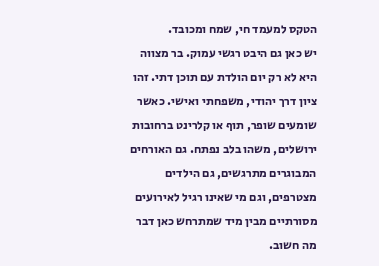הטקס למעמד חי, שמח ומכובד.
יש כאן גם היבט רגשי עמוק. בר מצווה היא לא רק יום הולדת עם תוכן דתי. זהו ציון דרך יהודי, משפחתי ואישי. כאשר שומעים שופר, תוף או קלרינט ברחובות ירושלים, משהו בלב נפתח. גם האורחים המבוגרים מתרגשים, גם הילדים מצטרפים, וגם מי שאינו רגיל לאירועים מסורתיים מבין מיד שמתרחש כאן דבר מה חשוב.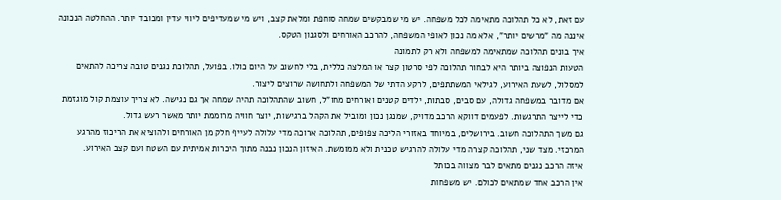עם זאת, לא כל תהלוכה מתאימה לכל משפחה. יש מי שמבקשים שמחה סוחפת ומלאת קצב, ויש מי שמעדיפים ליווי עדין ומכובד יותר. ההחלטה הנכונה איננה מה "מרשים יותר", אלא מה נכון לאופי המשפחה, להרכב האורחים ולסגנון הטקס.
איך בונים תהלוכה שמתאימה למשפחה ולא רק לתמונה
הטעות הנפוצה ביותר היא לבחור תהלוכה לפי סרטון קצר או המלצה כללית, בלי לחשוב על היום כולו. בפועל, תהלוכת נגנים טובה צריכה להתאים למסלול, לשעת האירוע, לגילאי המשתתפים, לרקע הדתי של המשפחה ולתחושה שרוצים ליצור.
אם מדובר במשפחה גדולה, עם סבים, סבתות, ילדים קטנים ואורחים מחו"ל, חשוב שהתהלוכה תהיה שמחה אך גם נגישה. לא צריך עוצמת קול מוגזמת כדי לייצר התרגשות. לפעמים דווקא הרכב מדויק, שמנגן נכון ומוביל את הקהל ברגישות, יוצר חוויה מרוממת יותר מאשר רעש גדול.
גם משך התהלוכה חשוב. בירושלים, במיוחד באזורי הליכה צפופים, תהלוכה ארוכה מדי עלולה לעייף חלק מן האורחים ולהוציא את הריכוז מהרגע המרכזי. מצד שני, תהלוכה קצרה מדי עלולה להרגיש טכנית ולא ממומשת. האיזון הנכון נבנה מתוך היכרות אמיתית עם השטח ועם קצב האירוע.
איזה הרכב נגנים מתאים לבר מצווה בכותל
אין הרכב אחד שמתאים לכולם. יש משפחות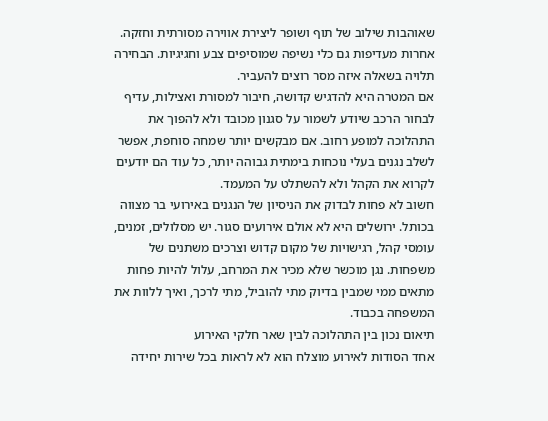שאוהבות שילוב של תוף ושופר ליצירת אווירה מסורתית וחזקה. אחרות מעדיפות גם כלי נשיפה שמוסיפים צבע וחגיגיות. הבחירה תלויה בשאלה איזה מסר רוצים להעביר.
אם המטרה היא להדגיש קדושה, חיבור למסורת ואצילות, עדיף לבחור הרכב שיודע לשמור על סגנון מכובד ולא להפוך את התהלוכה למופע רחוב. אם מבקשים יותר שמחה סוחפת, אפשר לשלב נגנים בעלי נוכחות בימתית גבוהה יותר, כל עוד הם יודעים לקרוא את הקהל ולא להשתלט על המעמד.
חשוב לא פחות לבדוק את הניסיון של הנגנים באירועי בר מצווה בכותל. ירושלים היא לא אולם אירועים סגור. יש מסלולים, זמנים, עומסי קהל, רגישויות של מקום קדוש וצרכים משתנים של משפחות. נגן מוכשר שלא מכיר את המרחב, עלול להיות פחות מתאים ממי שמבין בדיוק מתי להוביל, מתי לרכך, ואיך ללוות את המשפחה בכבוד.
תיאום נכון בין התהלוכה לבין שאר חלקי האירוע
אחד הסודות לאירוע מוצלח הוא לא לראות בכל שירות יחידה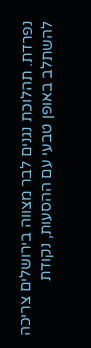נפרדת. תהלוכת נגנים לבר מצווה בירושלים צריכה להשתלב באופן טבעי עם ההסעות, נקודת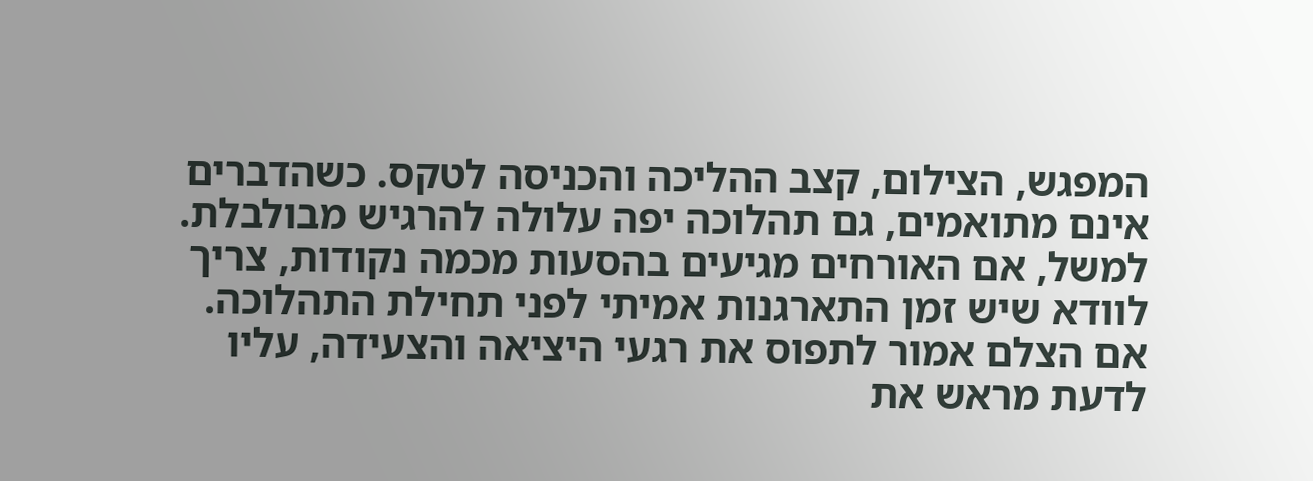המפגש, הצילום, קצב ההליכה והכניסה לטקס. כשהדברים אינם מתואמים, גם תהלוכה יפה עלולה להרגיש מבולבלת.
למשל, אם האורחים מגיעים בהסעות מכמה נקודות, צריך לוודא שיש זמן התארגנות אמיתי לפני תחילת התהלוכה. אם הצלם אמור לתפוס את רגעי היציאה והצעידה, עליו לדעת מראש את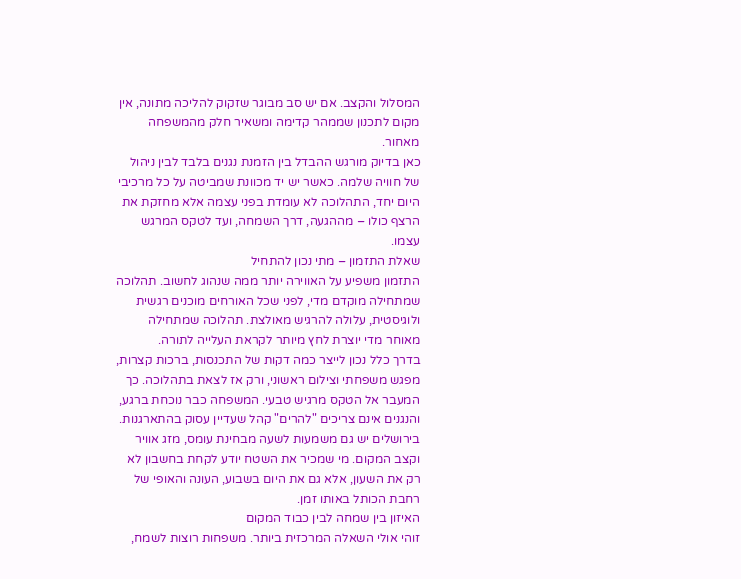המסלול והקצב. אם יש סב מבוגר שזקוק להליכה מתונה, אין מקום לתכנון שממהר קדימה ומשאיר חלק מהמשפחה מאחור.
כאן בדיוק מורגש ההבדל בין הזמנת נגנים בלבד לבין ניהול של חוויה שלמה. כאשר יש יד מכוונת שמביטה על כל מרכיבי היום יחד, התהלוכה לא עומדת בפני עצמה אלא מחזקת את הרצף כולו – מההגעה, דרך השמחה, ועד לטקס המרגש עצמו.
שאלת התזמון – מתי נכון להתחיל
התזמון משפיע על האווירה יותר ממה שנהוג לחשוב. תהלוכה שמתחילה מוקדם מדי, לפני שכל האורחים מוכנים רגשית ולוגיסטית, עלולה להרגיש מאולצת. תהלוכה שמתחילה מאוחר מדי יוצרת לחץ מיותר לקראת העלייה לתורה.
בדרך כלל נכון לייצר כמה דקות של התכנסות, ברכות קצרות, מפגש משפחתי וצילום ראשוני, ורק אז לצאת בתהלוכה. כך המעבר אל הטקס מרגיש טבעי. המשפחה כבר נוכחת ברגע, והנגנים אינם צריכים "להרים" קהל שעדיין עסוק בהתארגנות.
בירושלים יש גם משמעות לשעה מבחינת עומס, מזג אוויר וקצב המקום. מי שמכיר את השטח יודע לקחת בחשבון לא רק את השעון, אלא גם את היום בשבוע, העונה והאופי של רחבת הכותל באותו זמן.
האיזון בין שמחה לבין כבוד המקום
זוהי אולי השאלה המרכזית ביותר. משפחות רוצות לשמח,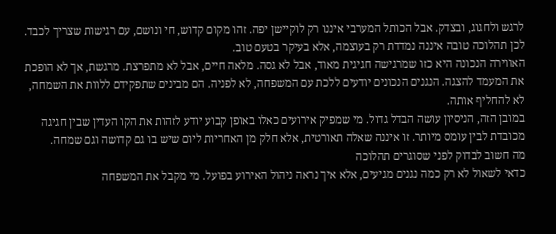לרגש ולחגוג, ובצדק. אבל הכותל המערבי איננו רק לוקיישן יפה. זהו מקום קדוש, חי ונושם, עם רגישות שצריך לכבד. לכן תהלוכה טובה איננה נמדדת רק בעוצמה, אלא בעיקר בטעם טוב.
האווירה הנכונה היא כזו שמרגישה חגיגית מאוד, אבל לא גסה. מלאה חיים, אבל לא מתפרצת. מרגשת, אך לא הופכת את המעמד להצגה. הנגנים הנכונים יודעים ללכת עם המשפחה, לא לפניה. הם מבינים שתפקידם ללוות את השמחה, לא להחליף אותה.
במובן הזה, הניסיון עושה הבדל גדול. מי שמפיק אירועים כאלו באופן קבוע יודע לזהות את הקו העדין שבין חגיגה מכובדת לבין עומס מיותר. זו איננה שאלה תאורטית, אלא חלק מן האחריות ליום שיש בו גם קדושה וגם שמחה.
מה חשוב לבדוק לפני שסוגרים תהלוכה
כדאי לשאול לא רק כמה נגנים מגיעים, אלא איך נראה ניהול האירוע בפועל. מי מקבל את המשפחה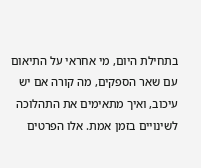בתחילת היום, מי אחראי על התיאום עם שאר הספקים, מה קורה אם יש עיכוב, ואיך מתאימים את התהלוכה לשינויים בזמן אמת. אלו הפרטים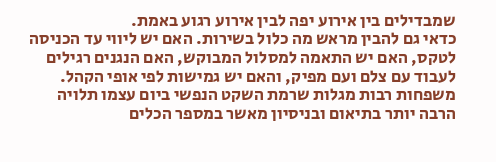שמבדילים בין אירוע יפה לבין אירוע רגוע באמת.
כדאי גם להבין מראש מה כלול בשירות. האם יש ליווי עד הכניסה לטקס, האם יש התאמה למסלול המבוקש, האם הנגנים רגילים לעבוד עם צלם ועם מפיק, והאם יש גמישות לפי אופי הקהל. משפחות רבות מגלות שרמת השקט הנפשי ביום עצמו תלויה הרבה יותר בתיאום ובניסיון מאשר במספר הכלים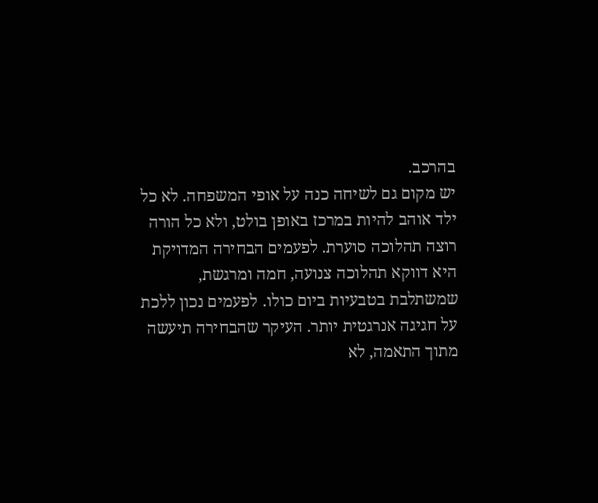בהרכב.
יש מקום גם לשיחה כנה על אופי המשפחה. לא כל ילד אוהב להיות במרכז באופן בולט, ולא כל הורה רוצה תהלוכה סוערת. לפעמים הבחירה המדויקת היא דווקא תהלוכה צנועה, חמה ומרגשת, שמשתלבת בטבעיות ביום כולו. לפעמים נכון ללכת על חגיגה אנרגטית יותר. העיקר שהבחירה תיעשה מתוך התאמה, לא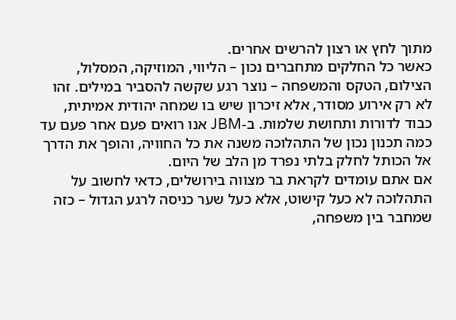מתוך לחץ או רצון להרשים אחרים.
כאשר כל החלקים מתחברים נכון – הליווי, המוזיקה, המסלול, הצילום, הטקס והמשפחה – נוצר רגע שקשה להסביר במילים. זהו לא רק אירוע מסודר, אלא זיכרון שיש בו שמחה יהודית אמיתית, כבוד לדורות ותחושת שלמות. ב-JBM אנו רואים פעם אחר פעם עד כמה תכנון נכון של התהלוכה משנה את כל החוויה, והופך את הדרך אל הכותל לחלק בלתי נפרד מן הלב של היום.
אם אתם עומדים לקראת בר מצווה בירושלים, כדאי לחשוב על התהלוכה לא כעל קישוט, אלא כעל שער כניסה לרגע הגדול – כזה שמחבר בין משפחה,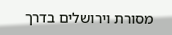מסורת וירושלים בדרך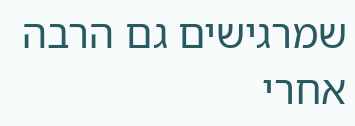שמרגישים גם הרבה אחרי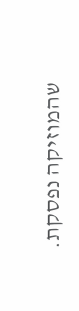שהמוזיקה נפסקת.